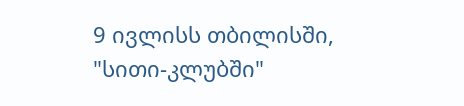9 ივლისს თბილისში, "სითი-კლუბში"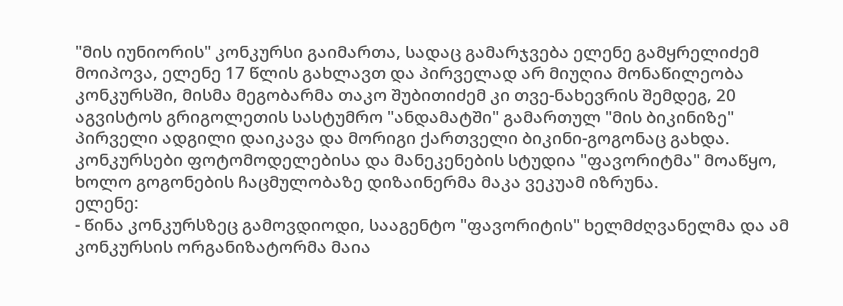"მის იუნიორის" კონკურსი გაიმართა, სადაც გამარჯვება ელენე გამყრელიძემ მოიპოვა, ელენე 17 წლის გახლავთ და პირველად არ მიუღია მონაწილეობა კონკურსში, მისმა მეგობარმა თაკო შუბითიძემ კი თვე-ნახევრის შემდეგ, 20 აგვისტოს გრიგოლეთის სასტუმრო "ანდამატში" გამართულ "მის ბიკინიზე" პირველი ადგილი დაიკავა და მორიგი ქართველი ბიკინი-გოგონაც გახდა.
კონკურსები ფოტომოდელებისა და მანეკენების სტუდია "ფავორიტმა" მოაწყო, ხოლო გოგონების ჩაცმულობაზე დიზაინერმა მაკა ვეკუამ იზრუნა.
ელენე:
- წინა კონკურსზეც გამოვდიოდი, სააგენტო "ფავორიტის" ხელმძღვანელმა და ამ კონკურსის ორგანიზატორმა მაია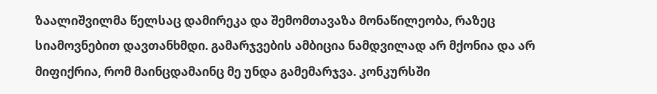ზაალიშვილმა წელსაც დამირეკა და შემომთავაზა მონაწილეობა, რაზეც სიამოვნებით დავთანხმდი. გამარჯვების ამბიცია ნამდვილად არ მქონია და არ მიფიქრია, რომ მაინცდამაინც მე უნდა გამემარჯვა. კონკურსში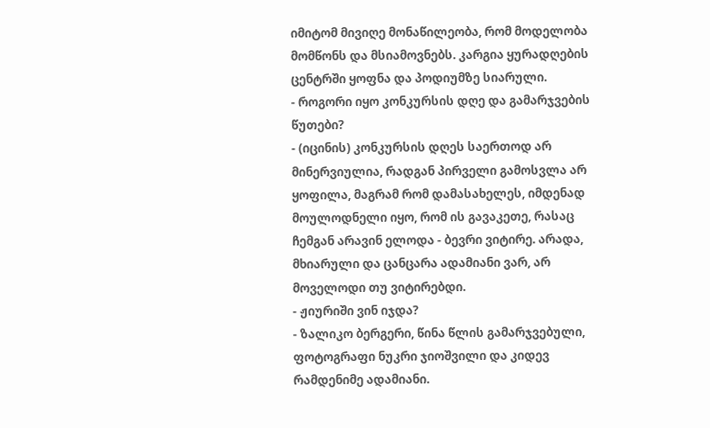იმიტომ მივიღე მონაწილეობა, რომ მოდელობა მომწონს და მსიამოვნებს. კარგია ყურადღების ცენტრში ყოფნა და პოდიუმზე სიარული.
- როგორი იყო კონკურსის დღე და გამარჯვების წუთები?
- (იცინის) კონკურსის დღეს საერთოდ არ მინერვიულია, რადგან პირველი გამოსვლა არ ყოფილა, მაგრამ რომ დამასახელეს, იმდენად მოულოდნელი იყო, რომ ის გავაკეთე, რასაც ჩემგან არავინ ელოდა - ბევრი ვიტირე. არადა, მხიარული და ცანცარა ადამიანი ვარ, არ მოველოდი თუ ვიტირებდი.
- ჟიურიში ვინ იჯდა?
- ზალიკო ბერგერი, წინა წლის გამარჯვებული, ფოტოგრაფი ნუკრი ჯიოშვილი და კიდევ რამდენიმე ადამიანი.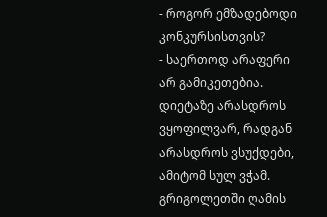- როგორ ემზადებოდი კონკურსისთვის?
- საერთოდ არაფერი არ გამიკეთებია. დიეტაზე არასდროს ვყოფილვარ, რადგან არასდროს ვსუქდები, ამიტომ სულ ვჭამ. გრიგოლეთში ღამის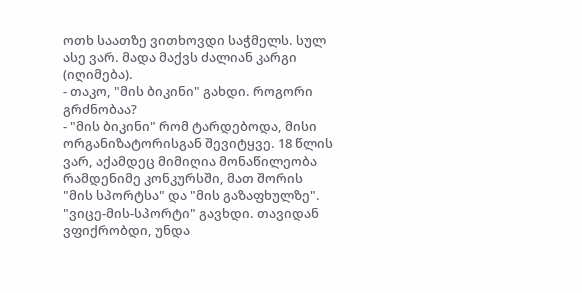ოთხ საათზე ვითხოვდი საჭმელს. სულ ასე ვარ. მადა მაქვს ძალიან კარგი (იღიმება).
- თაკო, "მის ბიკინი" გახდი. როგორი გრძნობაა?
- "მის ბიკინი" რომ ტარდებოდა, მისი ორგანიზატორისგან შევიტყვე. 18 წლის ვარ, აქამდეც მიმიღია მონაწილეობა რამდენიმე კონკურსში, მათ შორის "მის სპორტსა" და "მის გაზაფხულზე". "ვიცე-მის-სპორტი" გავხდი. თავიდან ვფიქრობდი, უნდა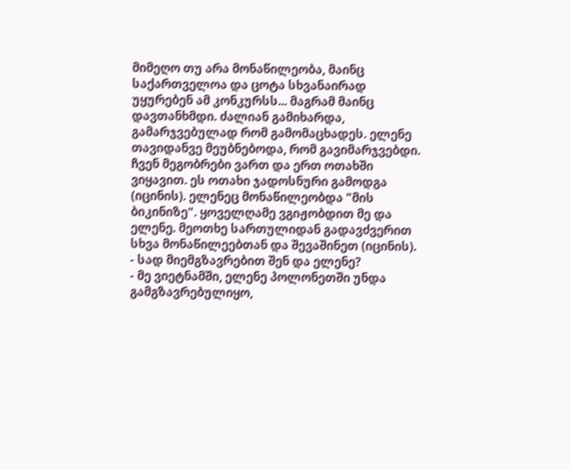მიმეღო თუ არა მონაწილეობა, მაინც საქართველოა და ცოტა სხვანაირად უყურებენ ამ კონკურსს... მაგრამ მაინც დავთანხმდი. ძალიან გამიხარდა, გამარჯვებულად რომ გამომაცხადეს. ელენე თავიდანვე მეუბნებოდა, რომ გავიმარჯვებდი. ჩვენ მეგობრები ვართ და ერთ ოთახში ვიყავით. ეს ოთახი ჯადოსნური გამოდგა (იცინის). ელენეც მონაწილეობდა "მის ბიკინიზე". ყოველღამე ვგიჟობდით მე და ელენე. მეოთხე სართულიდან გადავძვერით სხვა მონაწილეებთან და შევაშინეთ (იცინის).
- სად მიემგზავრებით შენ და ელენე?
- მე ვიეტნამში, ელენე პოლონეთში უნდა გამგზავრებულიყო,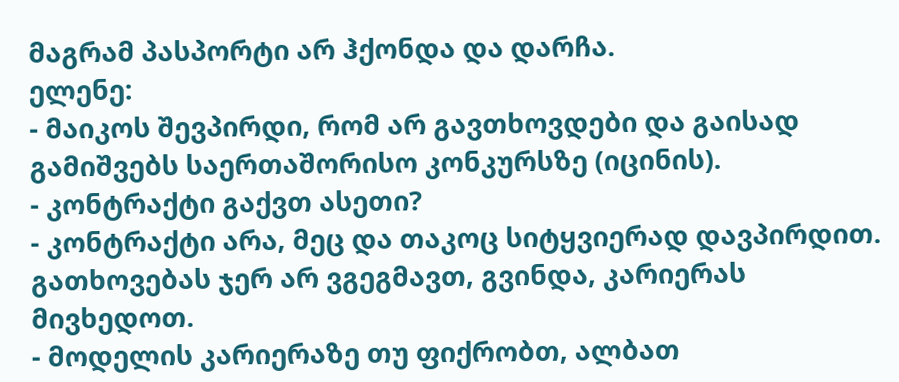მაგრამ პასპორტი არ ჰქონდა და დარჩა.
ელენე:
- მაიკოს შევპირდი, რომ არ გავთხოვდები და გაისად გამიშვებს საერთაშორისო კონკურსზე (იცინის).
- კონტრაქტი გაქვთ ასეთი?
- კონტრაქტი არა, მეც და თაკოც სიტყვიერად დავპირდით. გათხოვებას ჯერ არ ვგეგმავთ, გვინდა, კარიერას მივხედოთ.
- მოდელის კარიერაზე თუ ფიქრობთ, ალბათ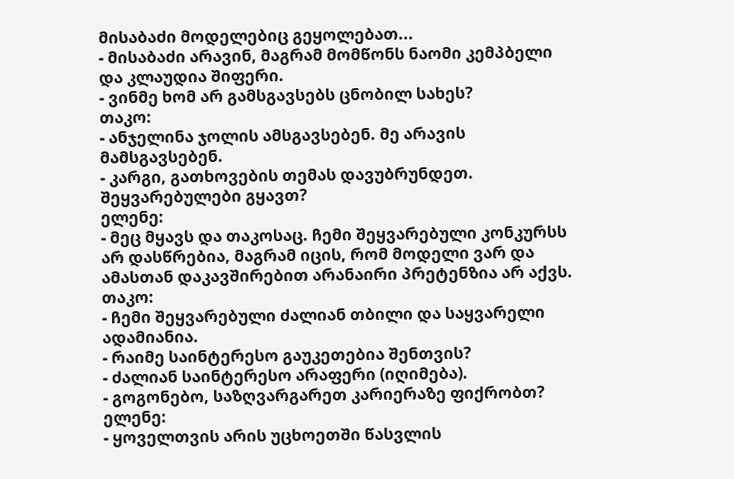მისაბაძი მოდელებიც გეყოლებათ...
- მისაბაძი არავინ, მაგრამ მომწონს ნაომი კემპბელი და კლაუდია შიფერი.
- ვინმე ხომ არ გამსგავსებს ცნობილ სახეს?
თაკო:
- ანჯელინა ჯოლის ამსგავსებენ. მე არავის მამსგავსებენ.
- კარგი, გათხოვების თემას დავუბრუნდეთ. შეყვარებულები გყავთ?
ელენე:
- მეც მყავს და თაკოსაც. ჩემი შეყვარებული კონკურსს არ დასწრებია, მაგრამ იცის, რომ მოდელი ვარ და ამასთან დაკავშირებით არანაირი პრეტენზია არ აქვს.
თაკო:
- ჩემი შეყვარებული ძალიან თბილი და საყვარელი ადამიანია.
- რაიმე საინტერესო გაუკეთებია შენთვის?
- ძალიან საინტერესო არაფერი (იღიმება).
- გოგონებო, საზღვარგარეთ კარიერაზე ფიქრობთ?
ელენე:
- ყოველთვის არის უცხოეთში წასვლის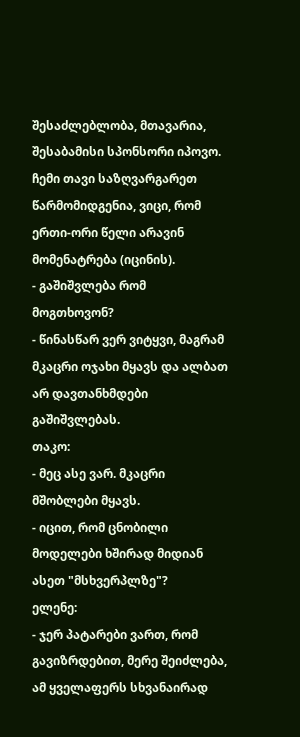შესაძლებლობა, მთავარია, შესაბამისი სპონსორი იპოვო. ჩემი თავი საზღვარგარეთ წარმომიდგენია, ვიცი, რომ ერთი-ორი წელი არავინ მომენატრება (იცინის).
- გაშიშვლება რომ მოგთხოვონ?
- წინასწარ ვერ ვიტყვი, მაგრამ მკაცრი ოჯახი მყავს და ალბათ არ დავთანხმდები გაშიშვლებას.
თაკო:
- მეც ასე ვარ. მკაცრი მშობლები მყავს.
- იცით, რომ ცნობილი მოდელები ხშირად მიდიან ასეთ "მსხვერპლზე"?
ელენე:
- ჯერ პატარები ვართ, რომ გავიზრდებით, მერე შეიძლება, ამ ყველაფერს სხვანაირად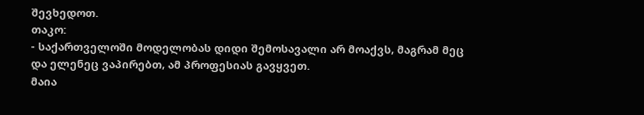შევხედოთ.
თაკო:
- საქართველოში მოდელობას დიდი შემოსავალი არ მოაქვს, მაგრამ მეც და ელენეც ვაპირებთ, ამ პროფესიას გავყვეთ.
მაია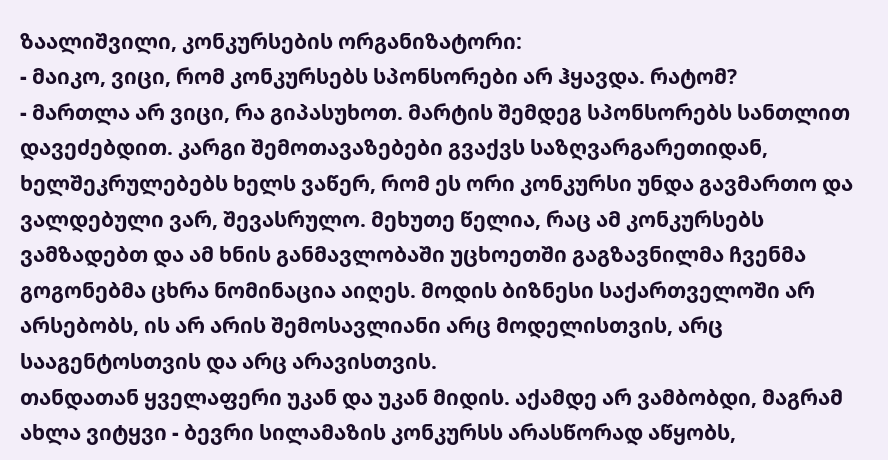ზაალიშვილი, კონკურსების ორგანიზატორი:
- მაიკო, ვიცი, რომ კონკურსებს სპონსორები არ ჰყავდა. რატომ?
- მართლა არ ვიცი, რა გიპასუხოთ. მარტის შემდეგ სპონსორებს სანთლით დავეძებდით. კარგი შემოთავაზებები გვაქვს საზღვარგარეთიდან, ხელშეკრულებებს ხელს ვაწერ, რომ ეს ორი კონკურსი უნდა გავმართო და ვალდებული ვარ, შევასრულო. მეხუთე წელია, რაც ამ კონკურსებს ვამზადებთ და ამ ხნის განმავლობაში უცხოეთში გაგზავნილმა ჩვენმა გოგონებმა ცხრა ნომინაცია აიღეს. მოდის ბიზნესი საქართველოში არ არსებობს, ის არ არის შემოსავლიანი არც მოდელისთვის, არც სააგენტოსთვის და არც არავისთვის.
თანდათან ყველაფერი უკან და უკან მიდის. აქამდე არ ვამბობდი, მაგრამ ახლა ვიტყვი - ბევრი სილამაზის კონკურსს არასწორად აწყობს,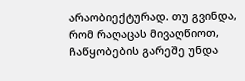არაობიექტურად. თუ გვინდა, რომ რაღაცას მივაღწიოთ, ჩაწყობების გარეშე უნდა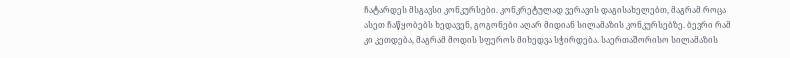ჩატარდეს მსგავსი კონკურსები. კონკრეტულად ვერავის დაგისახელებთ, მაგრამ როცა ასეთ ჩაწყობებს ხედავენ, გოგონები აღარ მიდიან სილამაზის კონკურსებზე. ბევრი რამ კი კეთდება, მაგრამ მოდის სფეროს მიხედვა სჭირდება. საერთაშორისო სილამაზის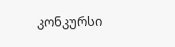კონკურსი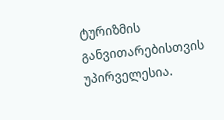ტურიზმის განვითარებისთვის უპირველესია.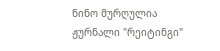ნინო მურღულია
ჟურნალი "რეიტინგი"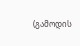(გამოდის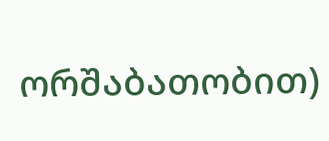ორშაბათობით)